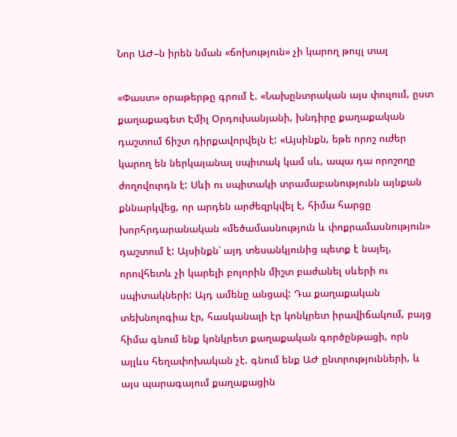Նոր ԱԺ–ն իրեն նման «ճոխություն» չի կարող թույլ տալ

«Փաստ» օրաթերթը գրում է. «Նախընտրական այս փուլում, ըստ քաղաքագետ Էմիլ Օրդուխանյանի, խնդիրը քաղաքական դաշտում ճիշտ դիրքավորվելն է: «Այսինքն, եթե որոշ ուժեր կարող են ներկայանալ սպիտակ կամ սև, ապա դա որոշողը ժողովուրդն է: Սևի ու սպիտակի տրամաբանությունն այնքան քննարկվեց, որ արդեն արժեզրկվել է, հիմա հարցը խորհրդարանական «մեծամասնություն և փոքրամասնություն» դաշտում է: Այսինքն՝ այդ տեսանկյունից պետք է նայել, որովհետև չի կարելի բոլորին միշտ բաժանել սևերի ու սպիտակների: Այդ ամենը անցավ: Դա քաղաքական տեխնոլոգիա էր, հասկանալի էր կոնկրետ իրավիճակում, բայց հիմա գնում ենք կոնկրետ քաղաքական գործընթացի, որն այլևս հեղափոխական չէ. գնում ենք ԱԺ ընտրությունների, և այս պարագայում քաղաքացին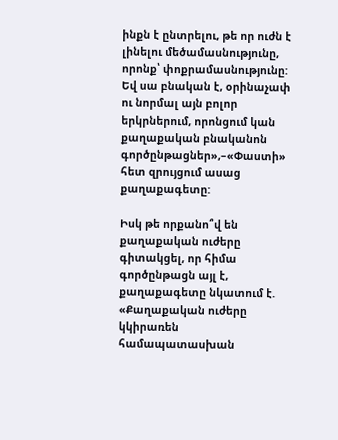ինքն է ընտրելու, թե որ ուժն է լինելու մեծամասնությունը, որոնք՝ փոքրամասնությունը: Եվ սա բնական է, օրինաչափ ու նորմալ այն բոլոր երկրներում, որոնցում կան քաղաքական բնականոն գործընթացներ»,–«Փաստի» հետ զրույցում ասաց քաղաքագետը:

Իսկ թե որքանո՞վ են քաղաքական ուժերը գիտակցել, որ հիմա գործընթացն այլ է, քաղաքագետը նկատում է. «Քաղաքական ուժերը կկիրառեն համապատասխան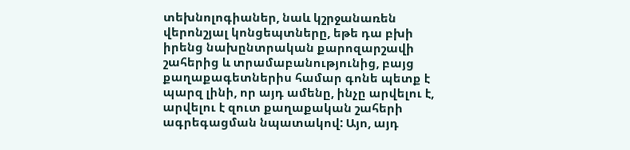տեխնոլոգիաներ, նաև կշրջանառեն վերոնշյալ կոնցեպտները, եթե դա բխի իրենց նախընտրական քարոզարշավի շահերից և տրամաբանությունից, բայց քաղաքագետներիս համար գոնե պետք է պարզ լինի, որ այդ ամենը, ինչը արվելու է, արվելու է զուտ քաղաքական շահերի ագրեգացման նպատակով: Այո, այդ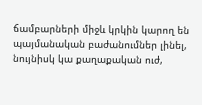ճամբարների միջև կրկին կարող են պայմանական բաժանումներ լինել, նույնիսկ կա քաղաքական ուժ,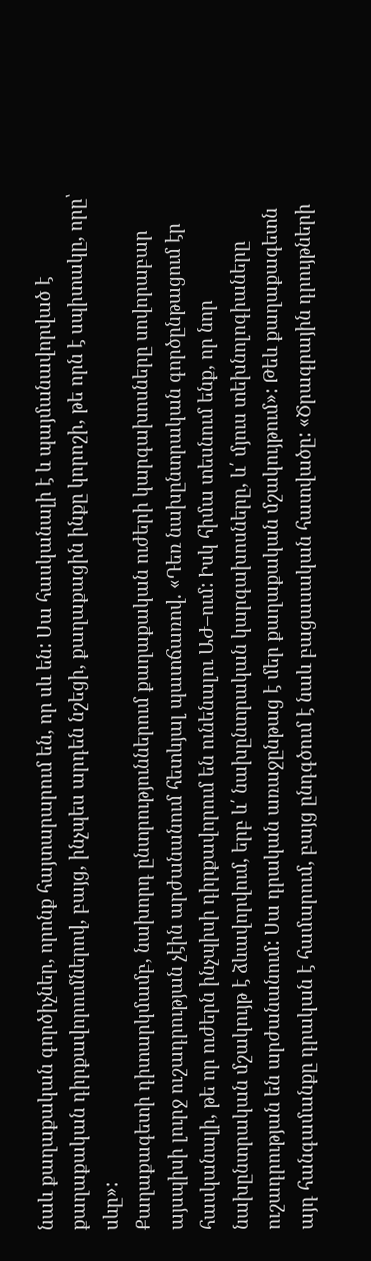նաև քաղաքական գործիչներ, որոնք հայտարարում են, որ սև են: Սա հասկանալի է և պայմանավորված է քաղաքական դիրքավորումներով, բայց, ինչպես արդեն նշեցի, քաղաքացին ինքը կորոշի, թե որն է սպիտակը, որը՝ սևը»:
Քաղաքագետի դիտարկմամբ, նախորդ ընտրություններում քաղաքական ուժերի կարգախոսները սովորաբար այսպիսի լուրջ ուշադրության չէին արժանանում հետևյալ պատճառով. «Դեռ նախընտրական գործընթացում էր հասկանալի, թե որ ուժերն ինչպիսի դիրքավորում են ունենալու ԱԺ–ում: Իսկ հիմա տեսնում ենք, որ նոր նախընտրական մշակույթ է ձևավորվում, երբ և՛ նախընտրական կարգախոսները, և՛ մյուս տեխնոլոգիաները ուշադրության են արժանանում: Սա դրական առաջընթաց է մեր քաղաքական մշակույթում»: Թեև քաղաքագետն այդ հանգամանքը դրական է համարում, բայց ընդգծում է նաև բացասական հատվածը: «Ծրագրային դրույթների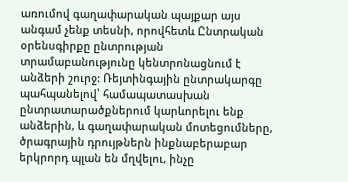առումով գաղափարական պայքար այս անգամ չենք տեսնի, որովհետև Ընտրական օրենսգիրքը ընտրության տրամաբանությունը կենտրոնացնում է անձերի շուրջ: Ռեյտինգային ընտրակարգը պահպանելով՝ համապատասխան ընտրատարածքներում կարևորելու ենք անձերին, և գաղափարական մոտեցումները, ծրագրային դրույթներն ինքնաբերաբար երկրորդ պլան են մղվելու, ինչը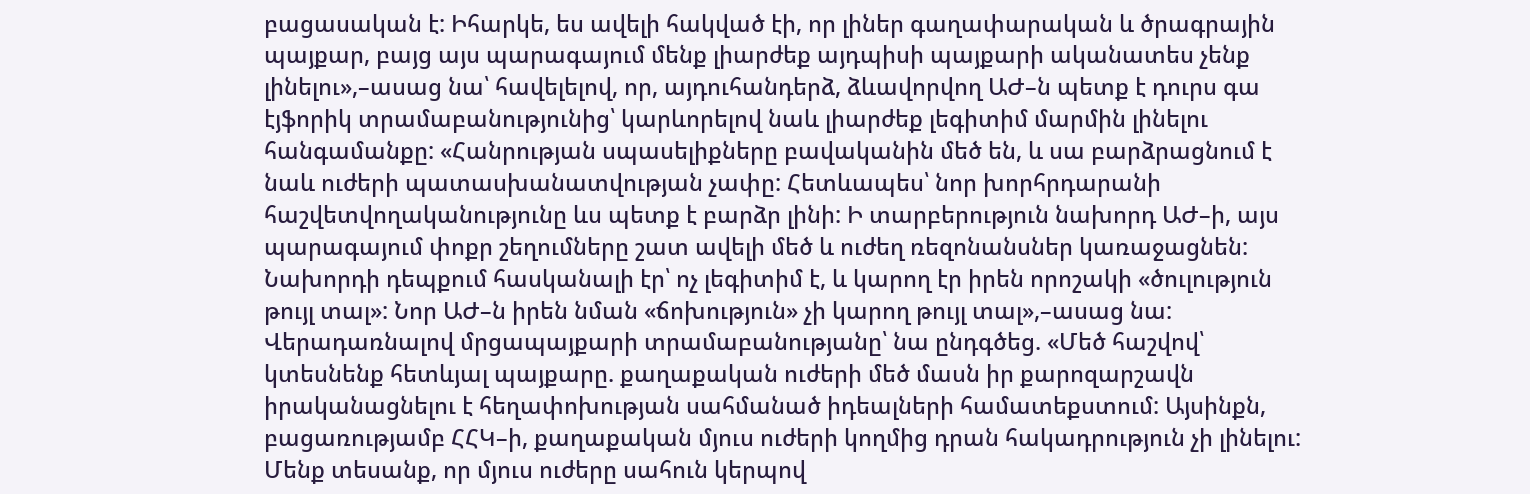բացասական է: Իհարկե, ես ավելի հակված էի, որ լիներ գաղափարական և ծրագրային պայքար, բայց այս պարագայում մենք լիարժեք այդպիսի պայքարի ականատես չենք լինելու»,–ասաց նա՝ հավելելով, որ, այդուհանդերձ, ձևավորվող ԱԺ–ն պետք է դուրս գա էյֆորիկ տրամաբանությունից՝ կարևորելով նաև լիարժեք լեգիտիմ մարմին լինելու հանգամանքը: «Հանրության սպասելիքները բավականին մեծ են, և սա բարձրացնում է նաև ուժերի պատասխանատվության չափը: Հետևապես՝ նոր խորհրդարանի հաշվետվողականությունը ևս պետք է բարձր լինի: Ի տարբերություն նախորդ ԱԺ–ի, այս պարագայում փոքր շեղումները շատ ավելի մեծ և ուժեղ ռեզոնանսներ կառաջացնեն: Նախորդի դեպքում հասկանալի էր՝ ոչ լեգիտիմ է, և կարող էր իրեն որոշակի «ծուլություն թույլ տալ»: Նոր ԱԺ–ն իրեն նման «ճոխություն» չի կարող թույլ տալ»,–ասաց նա: Վերադառնալով մրցապայքարի տրամաբանությանը՝ նա ընդգծեց. «Մեծ հաշվով՝ կտեսնենք հետևյալ պայքարը. քաղաքական ուժերի մեծ մասն իր քարոզարշավն իրականացնելու է հեղափոխության սահմանած իդեալների համատեքստում: Այսինքն, բացառությամբ ՀՀԿ–ի, քաղաքական մյուս ուժերի կողմից դրան հակադրություն չի լինելու: Մենք տեսանք, որ մյուս ուժերը սահուն կերպով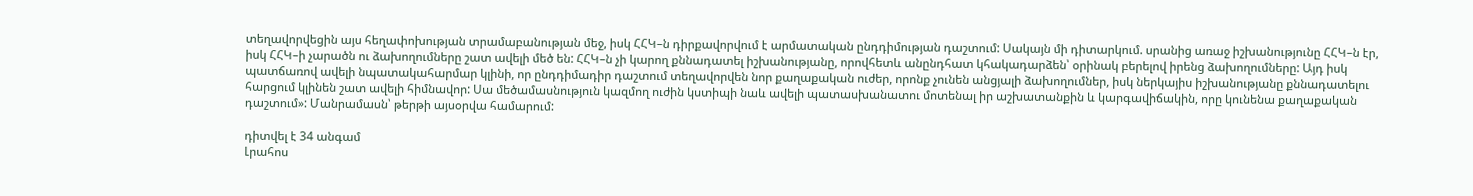տեղավորվեցին այս հեղափոխության տրամաբանության մեջ, իսկ ՀՀԿ–ն դիրքավորվում է արմատական ընդդիմության դաշտում: Սակայն մի դիտարկում. սրանից առաջ իշխանությունը ՀՀԿ–ն էր, իսկ ՀՀԿ–ի չարածն ու ձախողումները շատ ավելի մեծ են: ՀՀԿ–ն չի կարող քննադատել իշխանությանը, որովհետև անընդհատ կհակադարձեն՝ օրինակ բերելով իրենց ձախողումները: Այդ իսկ պատճառով ավելի նպատակահարմար կլինի, որ ընդդիմադիր դաշտում տեղավորվեն նոր քաղաքական ուժեր, որոնք չունեն անցյալի ձախողումներ, իսկ ներկայիս իշխանությանը քննադատելու հարցում կլինեն շատ ավելի հիմնավոր: Սա մեծամասնություն կազմող ուժին կստիպի նաև ավելի պատասխանատու մոտենալ իր աշխատանքին և կարգավիճակին, որը կունենա քաղաքական դաշտում»: Մանրամասն՝ թերթի այսօրվա համարում:

դիտվել է 34 անգամ
Լրահոս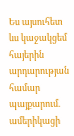Ես այսուհետ ևս կաջակցեմ հայերին արդարության համար պայքարում. ամերիկացի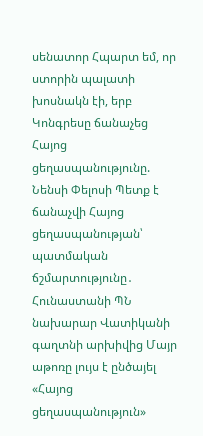սենատոր Հպարտ եմ, որ ստորին պալատի խոսնակն էի, երբ Կոնգրեսը ճանաչեց Հայոց ցեղասպանությունը. Նենսի Փելոսի Պետք է ճանաչվի Հայոց ցեղասպանության՝ պատմական ճշմարտությունը․ Հունաստանի ՊՆ նախարար Վատիկանի գաղտնի արխիվից Մայր աթոռը լույս է ընծայել «Հայոց ցեղասպանություն»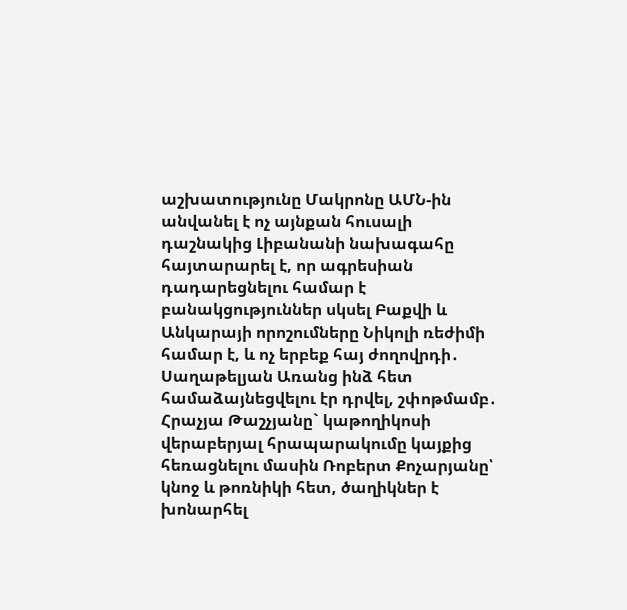աշխատությունը Մակրոնը ԱՄՆ-ին անվանել է ոչ այնքան հուսալի դաշնակից Լիբանանի նախագահը հայտարարել է, որ ագրեսիան դադարեցնելու համար է բանակցություններ սկսել Բաքվի և Անկարայի որոշումները Նիկոլի ռեժիմի համար է, և ոչ երբեք հայ ժողովրդի․ Սաղաթելյան Առանց ինձ հետ համաձայնեցվելու էր դրվել, շփոթմամբ․ Հրաչյա Թաշչյանը` կաթողիկոսի վերաբերյալ հրապարակումը կայքից հեռացնելու մասին Ռոբերտ Քոչարյանը՝ կնոջ և թոռնիկի հետ, ծաղիկներ է խոնարհել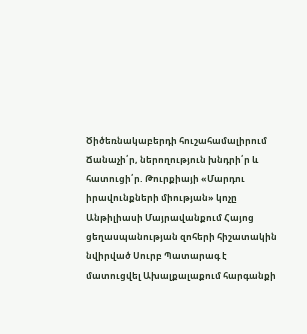Ծիծեռնակաբերդի հուշահամալիրում Ճանաչի՛ր, ներողություն խնդրի՛ր և հատուցի՛ր. Թուրքիայի «Մարդու իրավունքների միության» կոչը Անթիլիասի Մայրավանքում Հայոց ցեղասպանության զոհերի հիշատակին նվիրված Սուրբ Պատարագ է մատուցվել Ախալքալաքում հարգանքի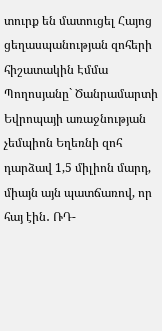տուրք են մատուցել Հայոց ցեղասպանության զոհերի հիշատակին Էմմա Պողոսյանը` Ծանրամարտի Եվրոպայի առաջնության չեմպիոն Եղեռնի զոհ դարձավ 1,5 միլիոն մարդ, միայն այն պատճառով, որ հայ էին․ ՌԴ-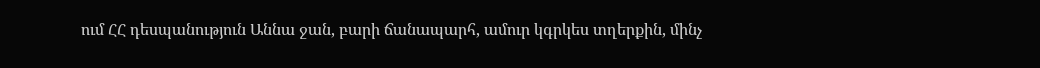ում ՀՀ դեսպանություն Աննա ջան, բարի ճանապարհ, ամուր կգրկես տղերքին, մինչ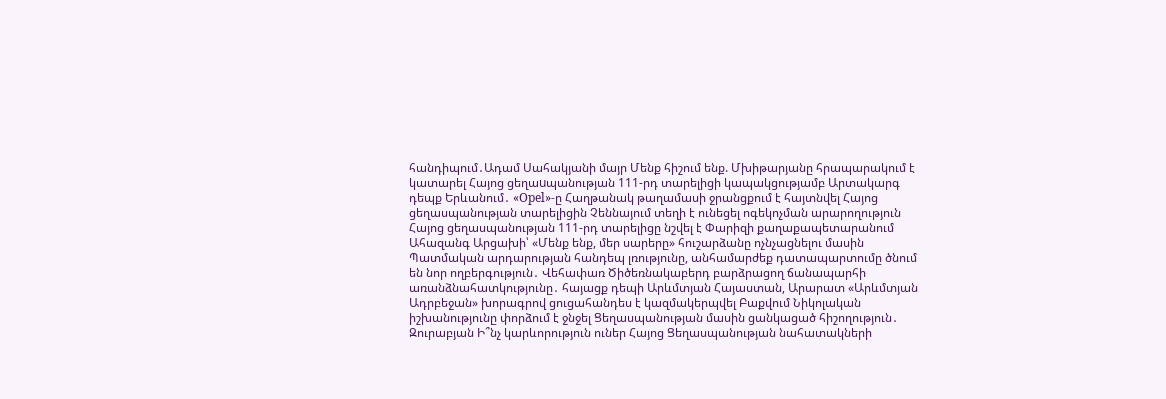հանդիպում․Ադամ Սահակյանի մայր Մենք հիշում ենք. Մխիթարյանը հրապարակում է կատարել Հայոց ցեղաuպանության 111-րդ տարելիցի կապակցությամբ Արտակարգ դեպք Երևանում․ «Opel»-ը Հաղթանակ թաղամասի ջրանցքում է հայտնվել Հայոց ցեղասպանության տարելիցին Չեննայում տեղի է ունեցել ոգեկոչման արարողություն Հայոց ցեղասպանության 111-րդ տարելիցը նշվել է Փարիզի քաղաքապետարանում Ահազանգ Արցախի՝ «Մենք ենք, մեր սարերը» հուշարձանը ոչնչացնելու մասին Պատմական արդարության հանդեպ լռությունը, անհամարժեք դատապարտումը ծնում են նոր ողբերգություն․ Վեհափառ Ծիծեռնակաբերդ բարձրացող ճանապարհի առանձնահատկությունը․ հայացք դեպի Արևմտյան Հայաստան, Արարատ «Արևմտյան Ադրբեջան» խորագրով ցուցահանդես է կազմակերպվել Բաքվում Նիկոլական իշխանությունը փորձում է ջնջել Ցեղասպանության մասին ցանկացած հիշողություն․ Զուրաբյան Ի՞նչ կարևորություն ուներ Հայոց Ցեղասպանության նահատակների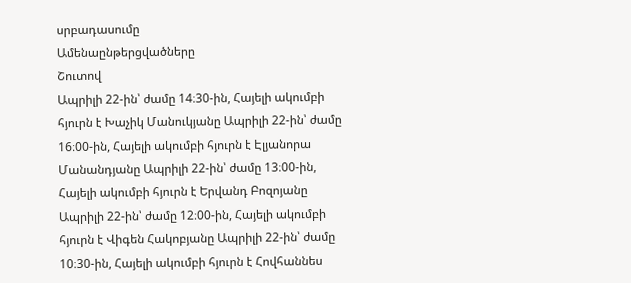սրբադասումը
Ամենաընթերցվածները
Շուտով
Ապրիլի 22-ին՝ ժամը 14։30-ին, Հայելի ակումբի հյուրն է Խաչիկ Մանուկյանը Ապրիլի 22-ին՝ ժամը 16։00-ին, Հայելի ակումբի հյուրն է Էլյանորա Մանանդյանը Ապրիլի 22-ին՝ ժամը 13։00-ին, Հայելի ակումբի հյուրն է Երվանդ Բոզոյանը Ապրիլի 22-ին՝ ժամը 12։00-ին, Հայելի ակումբի հյուրն է Վիգեն Հակոբյանը Ապրիլի 22-ին՝ ժամը 10։30-ին, Հայելի ակումբի հյուրն է Հովհաննես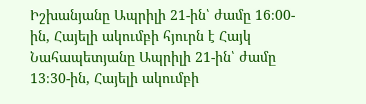Իշխանյանը Ապրիլի 21-ին՝ ժամը 16։00-ին, Հայելի ակումբի հյուրն է Հայկ Նահապետյանը Ապրիլի 21-ին՝ ժամը 13։30-ին, Հայելի ակումբի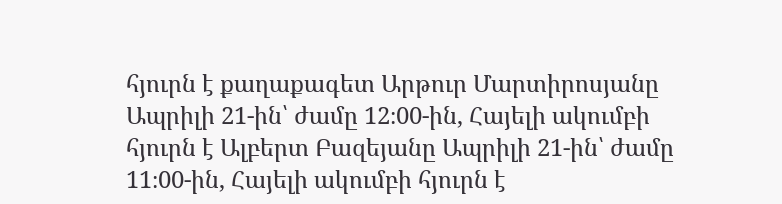հյուրն է քաղաքագետ Արթուր Մարտիրոսյանը Ապրիլի 21-ին՝ ժամը 12։00-ին, Հայելի ակումբի հյուրն է Ալբերտ Բազեյանը Ապրիլի 21-ին՝ ժամը 11։00-ին, Հայելի ակումբի հյուրն է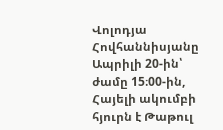Վոլոդյա Հովհաննիսյանը Ապրիլի 20-ին՝ ժամը 15։00-ին, Հայելի ակումբի հյուրն է Թաթուլ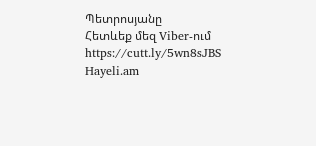Պետրոսյանը
Հետևեք մեզ Viber-ում https://cutt.ly/5wn8sJBS
Hayeli.am